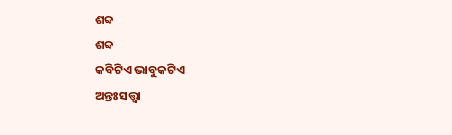ଶବ୍ଦ
ଶବ୍ଦ
କବିଟିଏ ଭାବୁକଟିଏ
ଅନ୍ତଃସତ୍ତ୍ୱା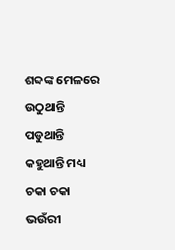ଶବ୍ଦଙ୍କ ମେଳରେ
ଉଠୁଥାନ୍ତି ପଡୁଥାନ୍ତି କହୁଥାନ୍ତି ମଧ୍ୟ
ଚକା ଚକା ଭଉଁରୀ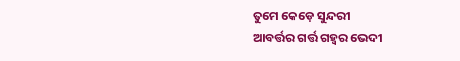ତୁମେ କେଡ଼େ ସୁନ୍ଦରୀ
ଆବର୍ତ୍ତର ଗର୍ତ୍ତ ଗହ୍ୱର ଭେଦୀ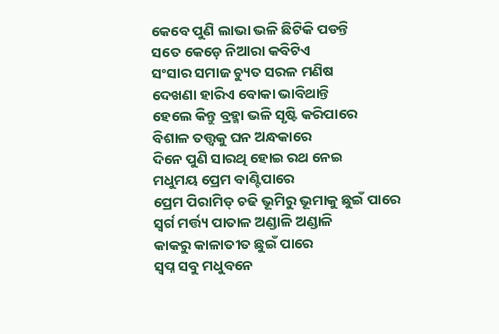କେବେ ପୁଣି ଲାଭା ଭଳି ଛିଟିକି ପଡନ୍ତି
ସତେ କେଡ଼େ ନିଆରା କବିଟିଏ
ସଂସାର ସମାଜ ଚ୍ୟୁତ ସରଳ ମଣିଷ
ଦେଖଣା ହାରିଏ ବୋକା ଭାବିଥାନ୍ତି
ହେଲେ କିନ୍ତୁ ବ୍ରହ୍ମା ଭଳି ସୃଷ୍ଟି କରିପାରେ
ବିଶାଳ ତତ୍ତ୍ୱକୁ ଘନ ଅନ୍ଧକାରେ
ଦିନେ ପୁଣି ସାରଥି ହୋଇ ରଥ ନେଇ
ମଧୁମୟ ପ୍ରେମ ବାଣ୍ଟିପାରେ
ପ୍ରେମ ପିରାମିଡ୍ ଚଢି ଭୂମିରୁ ଭୂମାକୁ ଛୁଇଁ ପାରେ
ସ୍ୱର୍ଗ ମର୍ତ୍ତ୍ୟ ପାତାଳ ଅଣ୍ଡାଳି ଅଣ୍ଡାଳି
କାକରୁ କାଳାତୀତ ଛୁଇଁ ପାରେ
ସ୍ୱପ୍ନ ସବୁ ମଧୁବନେ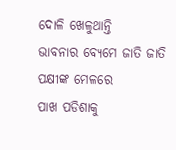ଦୋଳି ଖେଳୁଥାନ୍ତି
ଭାବନାର ବ୍ୟେମେ ଜାତି ଜାତି ପକ୍ଷୀଙ୍କ ମେଳରେ
ପାଖ ପଡିଶାକୁ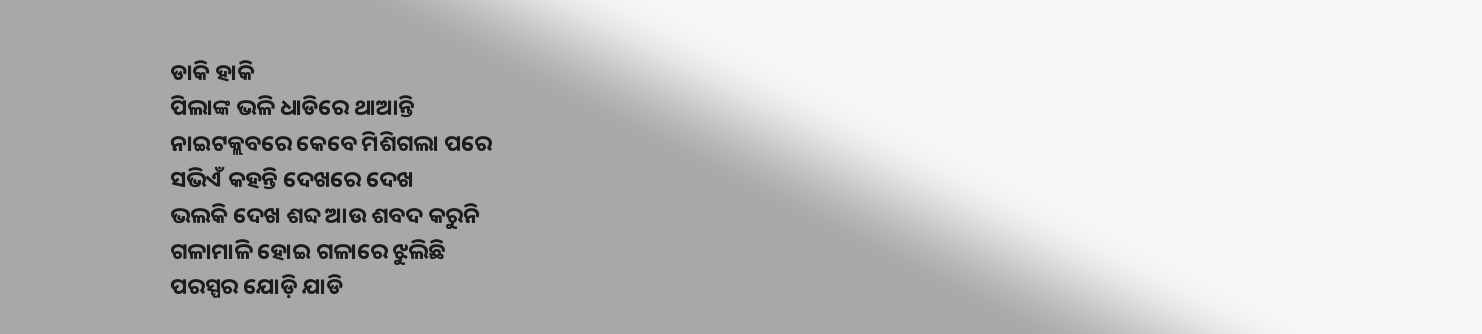ଡାକି ହାକି
ପିଲାଙ୍କ ଭଳି ଧାଡିରେ ଥାଆନ୍ତି
ନାଇଟକ୍ଲବରେ କେବେ ମିଶିଗଲା ପରେ
ସଭିଏଁ କହନ୍ତି ଦେଖରେ ଦେଖ
ଭଲକି ଦେଖ ଶବ୍ଦ ଆଉ ଶବଦ କରୁନି
ଗଳାମାଳି ହୋଇ ଗଳାରେ ଝୁଲିଛି
ପରସ୍ପର ଯୋଡ଼ି ଯାଡି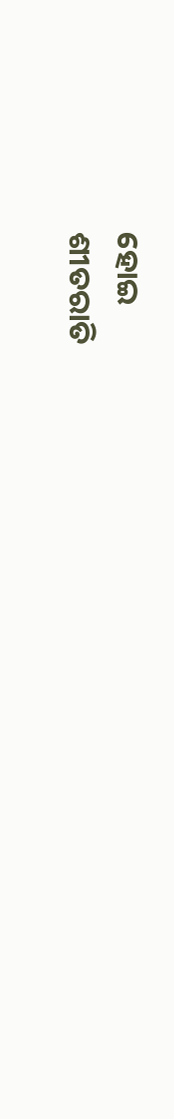ହୋଇ
ଶୀତରାତି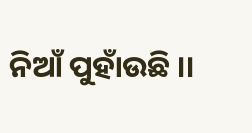ନିଆଁ ପୁହାଁଉଛି ।।